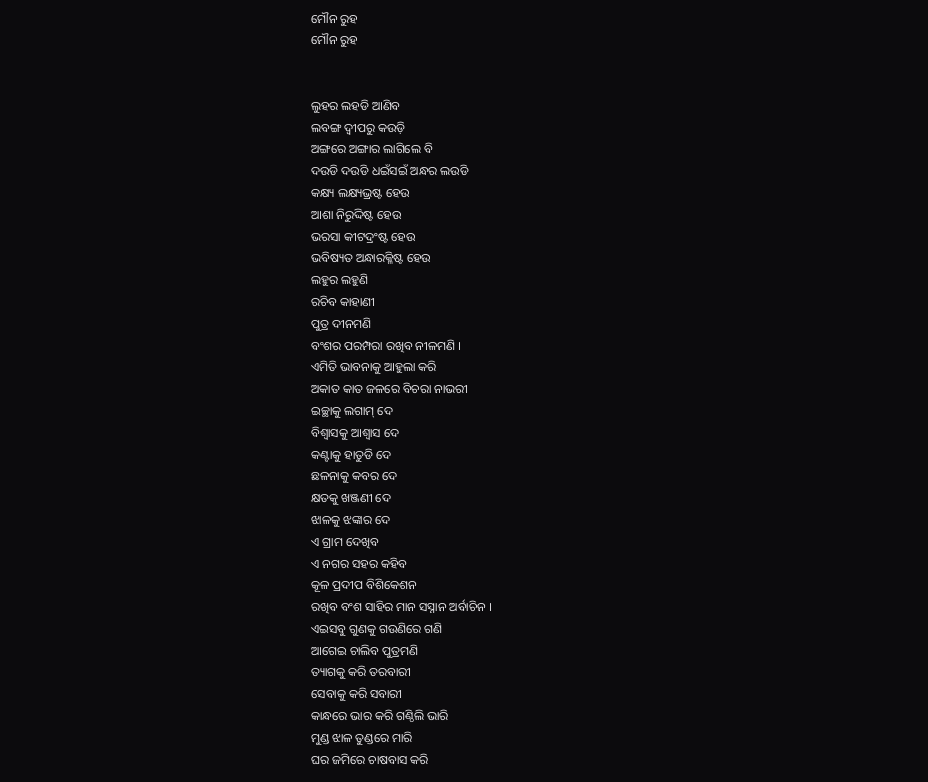ମୌନ ରୁହ
ମୌନ ରୁହ


ଲୁହର ଲହଡି ଆଣିବ
ଲବଙ୍ଗ ଦ୍ଵୀପରୁ କଉଡ଼ି
ଅଙ୍ଗରେ ଅଙ୍ଗାର ଲାଗିଲେ ବି
ଦଉଡି ଦଉଡି ଧଇଁସଇଁ ଅନ୍ଧର ଲଉଡି
କକ୍ଷ୍ୟ ଲକ୍ଷ୍ୟଭ୍ରଷ୍ଟ ହେଉ
ଆଶା ନିରୁଦ୍ଦିଷ୍ଟ ହେଉ
ଭରସା କୀଟଦ୍ରଂଷ୍ଟ ହେଉ
ଭବିଷ୍ୟତ ଅନ୍ଧାରକ୍ଳିଷ୍ଟ ହେଉ
ଲହୁର ଲହୁଣି
ରଚିବ କାହାଣୀ
ପୁତ୍ର ଦୀନମଣି
ବଂଶର ପରମ୍ପରା ରଖିବ ନୀଳମଣି ।
ଏମିତି ଭାବନାକୁ ଆହୁଲା କରି
ଅକାତ କାତ ଜଳରେ ବିଚରା ନାଭରୀ
ଇଚ୍ଛାକୁ ଲଗାମ୍ ଦେ
ବିଶ୍ୱାସକୁ ଆଶ୍ୱାସ ଦେ
କଣ୍ଟାକୁ ହାତୁଡି ଦେ
ଛଳନାକୁ କବର ଦେ
କ୍ଷତକୁ ଖଞ୍ଜଣୀ ଦେ
ଝାଳକୁ ଝଙ୍କାର ଦେ
ଏ ଗ୍ରାମ ଦେଖିବ
ଏ ନଗର ସହର କହିବ
କୂଳ ପ୍ରଦୀପ ବିଶିକେଶନ
ରଖିବ ବଂଶ ସାହିର ମାନ ସସ୍ନାନ ଅର୍ବାଚିନ ।
ଏଇସବୁ ଗୁଣକୁ ଗଉଣିରେ ଗଣି
ଆଗେଇ ଚାଲିବ ପୁତ୍ରମଣି
ତ୍ୟାଗକୁ କରି ତରବାରୀ
ସେବାକୁ କରି ସବାରୀ
କାନ୍ଧରେ ଭାର କରି ଗଣ୍ଠିଲି ଭାରି
ମୁଣ୍ଡ ଝାଳ ତୁଣ୍ଡରେ ମାରି
ଘର ଜମିରେ ଚାଷବାସ କରି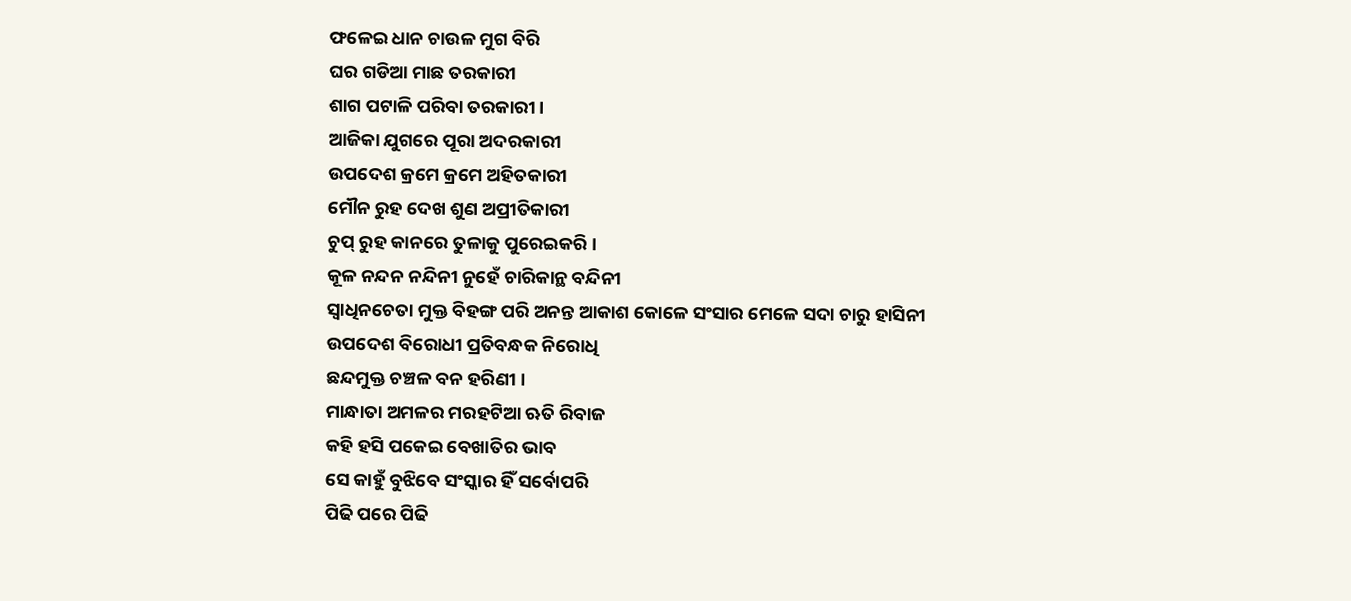ଫଳେଇ ଧାନ ଚାଉଳ ମୁଗ ବିରି
ଘର ଗଡିଆ ମାଛ ତରକାରୀ
ଶାଗ ପଟାଳି ପରିବା ତରକାରୀ ।
ଆଜିକା ଯୁଗରେ ପୂରା ଅଦରକାରୀ
ଉପଦେଶ କ୍ରମେ କ୍ରମେ ଅହିତକାରୀ
ମୌନ ରୁହ ଦେଖ ଶୁଣ ଅପ୍ରୀତିକାରୀ
ଚୁପ୍ ରୁହ କାନରେ ତୁଳାକୁ ପୁରେଇକରି ।
କୂଳ ନନ୍ଦନ ନନ୍ଦିନୀ ନୁହେଁ ଚାରିକାନ୍ଥ ବନ୍ଦିନୀ
ସ୍ଵାଧିନଚେତା ମୁକ୍ତ ବିହଙ୍ଗ ପରି ଅନନ୍ତ ଆକାଶ କୋଳେ ସଂସାର ମେଳେ ସଦା ଚାରୁ ହାସିନୀ
ଉପଦେଶ ବିରୋଧୀ ପ୍ରତିବନ୍ଧକ ନିରୋଧି
ଛନ୍ଦମୁକ୍ତ ଚଞ୍ଚଳ ବନ ହରିଣୀ ।
ମାନ୍ଧାତା ଅମଳର ମରହଟିଆ ଋତି ରିବାଜ
କହି ହସି ପକେଇ ବେଖାତିର ଭାବ
ସେ କାହୁଁ ବୁଝିବେ ସଂସ୍କାର ହିଁ ସର୍ବୋପରି
ପିଢି ପରେ ପିଢି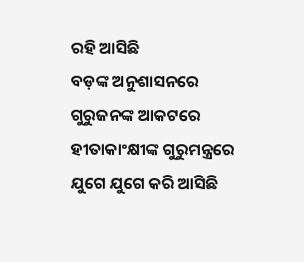ରହି ଆସିଛି
ବଡ଼ଙ୍କ ଅନୁଶାସନରେ
ଗୁରୁଜନଙ୍କ ଆକଟରେ
ହୀତାକାଂକ୍ଷୀଙ୍କ ଗୁରୁମନ୍ତ୍ରରେ
ଯୁଗେ ଯୁଗେ କରି ଆସିଛି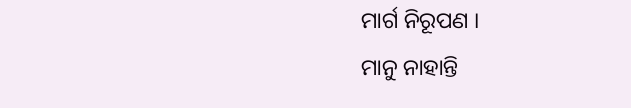ମାର୍ଗ ନିରୂପଣ ।
ମାନୁ ନାହାନ୍ତି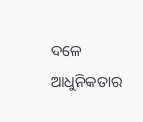ଦଳେ
ଆଧୁନିକତାର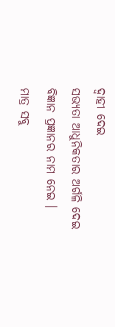ଦ୍ଵାହୀ ଦେଇ
ସଭ୍ୟତା ଆଧୁନିକତାର ଅର୍ଗଳି ଦେଇ
ବିଜ୍ଞାନ ପ୍ରଜ୍ଞାନର ନାମ ନେଇ ।
ମାତ୍ର ସବୁ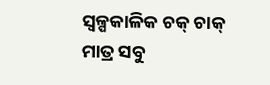ସ୍ଵଳ୍ପକାଳିକ ଚକ୍ ଚାକ୍
ମାତ୍ର ସବୁ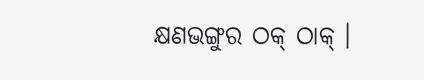କ୍ଷଣଭଙ୍ଗୁର ଠକ୍ ଠାକ୍ ।